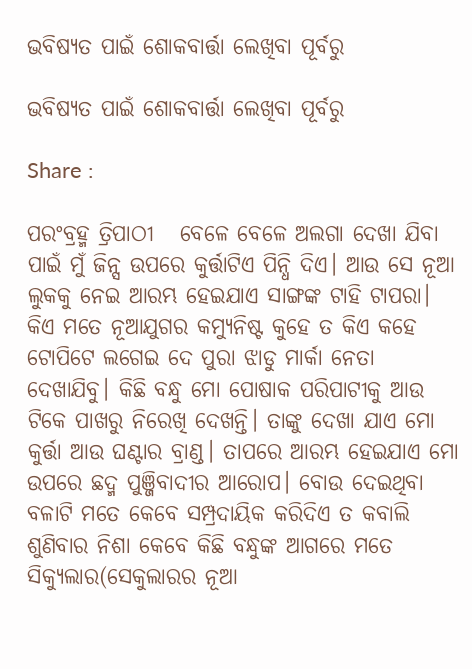ଭବିଷ୍ୟତ ପାଇଁ ଶୋକବାର୍ତ୍ତା ଲେଖିବା ପୂର୍ବରୁ

ଭବିଷ୍ୟତ ପାଇଁ ଶୋକବାର୍ତ୍ତା ଲେଖିବା ପୂର୍ବରୁ

Share :

ପରଂବ୍ରହ୍ମ ତ୍ରିପାଠୀ   ବେଳେ ବେଳେ ଅଲଗା ଦେଖା ଯିବା ପାଇଁ ମୁଁ ଜିନ୍ସ ଉପରେ କୁର୍ତ୍ତାଟିଏ ପିନ୍ଧି ଦିଏ। ଆଉ ସେ ନୂଆ ଲୁକକୁ ନେଇ ଆରମ୍ଭ ହେଇଯାଏ ସାଙ୍ଗଙ୍କ ଟାହି ଟାପରା। କିଏ ମତେ ନୂଆଯୁଗର କମ୍ୟୁନିଷ୍ଟ କୁହେ ତ କିଏ କହେ ଟୋପିଟେ ଲଗେଇ ଦେ ପୁରା ଝାଡୁ ମାର୍କା ନେତା ଦେଖାଯିବୁ। କିଛି ବନ୍ଧୁ ମୋ ପୋଷାକ ପରିପାଟୀକୁ ଆଉ ଟିକେ ପାଖରୁ ନିରେଖି ଦେଖନ୍ତି। ତାଙ୍କୁ ଦେଖା ଯାଏ ମୋ କୁର୍ତ୍ତା ଆଉ ଘଣ୍ଟାର ବ୍ରାଣ୍ଡ। ତାପରେ ଆରମ୍ଭ ହେଇଯାଏ ମୋ ଉପରେ ଛଦ୍ମ ପୁଞ୍ଜିବାଦୀର ଆରୋପ। ବୋଉ ଦେଇଥିବା ବଳାଟି ମତେ କେବେ ସମ୍ପ୍ରଦାୟିକ କରିଦିଏ ତ କବାଲି ଶୁଣିବାର ନିଶା କେବେ କିଛି ବନ୍ଧୁଙ୍କ ଆଗରେ ମତେ ସିକ୍ୟୁଲାର(ସେକୁଲାରର ନୂଆ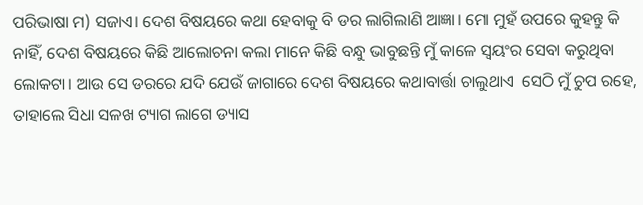ପରିଭାଷା ମ) ସଜାଏ। ଦେଶ ବିଷୟରେ କଥା ହେବାକୁ ବି ଡର ଲାଗିଲାଣି ଆଜ୍ଞା। ମୋ ମୁହଁ ଉପରେ କୁହନ୍ତୁ କି ନାହିଁ, ଦେଶ ବିଷୟରେ କିଛି ଆଲୋଚନା କଲା ମାନେ କିଛି ବନ୍ଧୁ ଭାବୁଛନ୍ତି ମୁଁ କାଳେ ସ୍ବୟଂର ସେବା କରୁଥିବା ଲୋକଟା। ଆଉ ସେ ଡରରେ ଯଦି ଯେଉଁ ଜାଗାରେ ଦେଶ ବିଷୟରେ କଥାବାର୍ତ୍ତା ଚାଲୁଥାଏ  ସେଠି ମୁଁ ଚୁପ ରହେ, ତାହାଲେ ସିଧା ସଳଖ ଟ୍ୟାଗ ଲାଗେ ଡ୍ୟାସ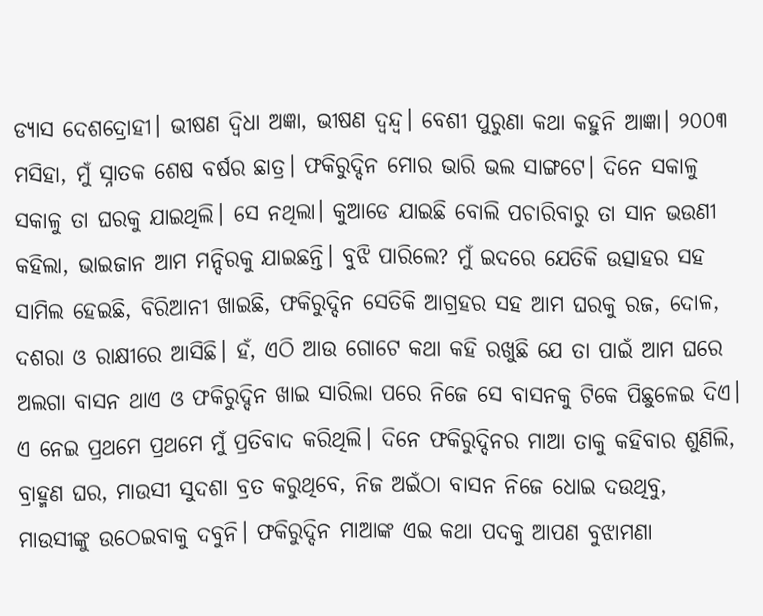ଡ୍ୟାସ ଦେଶଦ୍ରୋହୀ। ଭୀଷଣ ଦ୍ବିଧା ଅଜ୍ଞା, ଭୀଷଣ ଦ୍ବନ୍ଦ୍ବ। ବେଶୀ ପୁରୁଣା କଥା କହୁନି ଆଜ୍ଞା। ୨୦୦୩ ମସିହା, ମୁଁ ସ୍ନାତକ ଶେଷ ବର୍ଷର ଛାତ୍ର। ଫକିରୁଦ୍ଦିନ ମୋର ଭାରି ଭଲ ସାଙ୍ଗଟେ। ଦିନେ ସକାଳୁ ସକାଳୁ ତା ଘରକୁ ଯାଇଥିଲି। ସେ ନଥିଲା। କୁଆଡେ ଯାଇଛି ବୋଲି ପଚାରିବାରୁ ତା ସାନ ଭଉଣୀ କହିଲା, ଭାଇଜାନ ଆମ ମନ୍ଦିରକୁ ଯାଇଛନ୍ତି। ବୁଝି ପାରିଲେ? ମୁଁ ଇଦରେ ଯେତିକି ଉତ୍ସାହର ସହ ସାମିଲ ହେଇଛି, ବିରିଆନୀ ଖାଇଛି, ଫକିରୁଦ୍ଦିନ ସେତିକି ଆଗ୍ରହର ସହ ଆମ ଘରକୁ ରଜ, ଦୋଳ, ଦଶରା ଓ ରାକ୍ଷୀରେ ଆସିଛି। ହଁ, ଏଠି ଆଉ ଗୋଟେ କଥା କହି ରଖୁଛି ଯେ ତା ପାଇଁ ଆମ ଘରେ ଅଲଗା ବାସନ ଥାଏ ଓ ଫକିରୁଦ୍ଦିନ ଖାଇ ସାରିଲା ପରେ ନିଜେ ସେ ବାସନକୁ ଟିକେ ପିଛୁଳେଇ ଦିଏ। ଏ ନେଇ ପ୍ରଥମେ ପ୍ରଥମେ ମୁଁ ପ୍ରତିବାଦ କରିଥିଲି। ଦିନେ ଫକିରୁଦ୍ଦିନର ମାଆ ତାକୁ କହିବାର ଶୁଣିଲି, ବ୍ରାହ୍ମଣ ଘର, ମାଉସୀ ସୁଦଶା ବ୍ରତ କରୁଥିବେ, ନିଜ ଅଇଁଠା ବାସନ ନିଜେ ଧୋଇ ଦଉଥିବୁ, ମାଉସୀଙ୍କୁ ଉଠେଇବାକୁ ଦବୁନି। ଫକିରୁଦ୍ଦିନ ମାଆଙ୍କ ଏଇ କଥା ପଦକୁ ଆପଣ ବୁଝାମଣା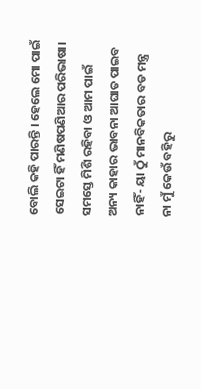ବୋଲି କହି ପାରନ୍ତି । ହେଲେ ମୋ ପାଇଁ ସେଇଟା ହିଁ ମଣିଷପଣିଆର ପରିଭାଷା। ସମସ୍ତେ ମିଶି ରହିବା ଓ ଆମ ପାଇଁ ଅନ୍ୟ କାହାର ଭାବନା ଆଘାତ ପାଇବ ନାହିଁ- ୟା ଠୁଁ ମାନବିକତାର ବଡ ମନ୍ତ୍ର ନା ମୁଁ କେଉଁ ବହିରୁ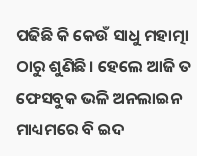ପଢିଛି କି କେଉଁ ସାଧୁ ମହାତ୍ମା ଠାରୁ ଶୁଣିଛି। ହେଲେ ଆଜି ତ ଫେସବୁକ ଭଳି ଅନଲାଇନ ମାଧ୍ୟମରେ ବି ଇଦ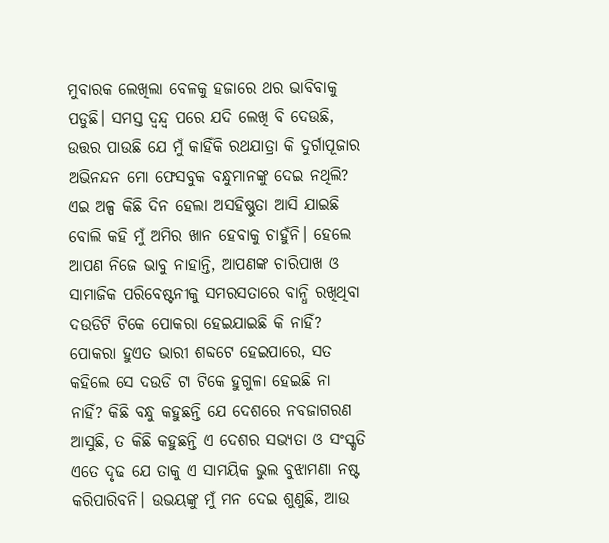ମୁବାରକ ଲେଖିଲା ବେଳକୁ ହଜାରେ ଥର ଭାବିବାକୁ ପଡୁଛି। ସମସ୍ତ ଦ୍ବନ୍ଦ୍ବ ପରେ ଯଦି ଲେଖି ବି ଦେଉଛି, ଉତ୍ତର ପାଉଛି ଯେ ମୁଁ କାହିଁକି ରଥଯାତ୍ରା କି ଦୁର୍ଗାପୂଜାର ଅଭିନନ୍ଦନ ମୋ ଫେସବୁକ ବନ୍ଧୁମାନଙ୍କୁ ଦେଇ ନଥିଲି? ଏଇ ଅଳ୍ପ କିଛି ଦିନ ହେଲା ଅସହିଷ୍ଣୁତା ଆସି ଯାଇଛି ବୋଲି କହି ମୁଁ ଅମିର ଖାନ ହେବାକୁ ଚାହୁଁନି। ହେଲେ ଆପଣ ନିଜେ ଭାବୁ ନାହାନ୍ତି, ଆପଣଙ୍କ ଚାରିପାଖ ଓ ସାମାଜିକ ପରିବେଷ୍ଟନୀକୁ ସମରସତାରେ ବାନ୍ଧି ରଖିଥିବା ଦଉଡିଟି ଟିକେ ପୋକରା ହେଇଯାଇଛି କି ନାହିଁ? ପୋକରା ହୁଏତ ଭାରୀ ଶବ୍ଦଟେ ହେଇପାରେ, ସତ କହିଲେ ସେ ଦଉଡି ଟା ଟିକେ ହୁଗୁଳା ହେଇଛି ନା ନାହିଁ? କିଛି ବନ୍ଧୁ କହୁଛନ୍ତି ଯେ ଦେଶରେ ନବଜାଗରଣ ଆସୁଛି, ତ କିଛି କହୁଛନ୍ତି ଏ ଦେଶର ସଭ୍ୟତା ଓ ସଂସ୍କୃତି ଏତେ ଦୃଢ ଯେ ତାକୁ ଏ ସାମୟିକ ଭୁଲ ବୁଝାମଣା ନଷ୍ଟ କରିପାରିବନି। ଉଭୟଙ୍କୁ ମୁଁ ମନ ଦେଇ ଶୁଣୁଛି, ଆଉ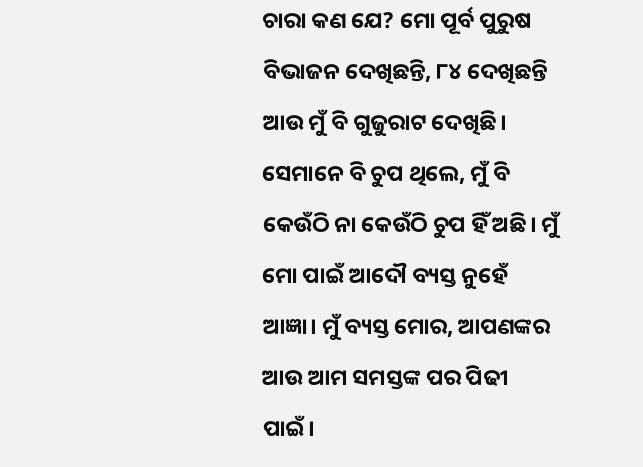ଚାରା କଣ ଯେ? ମୋ ପୂର୍ବ ପୁରୁଷ ବିଭାଜନ ଦେଖିଛନ୍ତି, ୮୪ ଦେଖିଛନ୍ତି ଆଉ ମୁଁ ବି ଗୁଜୁରାଟ ଦେଖିଛି। ସେମାନେ ବି ଚୁପ ଥିଲେ, ମୁଁ ବି କେଉଁଠି ନା କେଉଁଠି ଚୁପ ହିଁ ଅଛି। ମୁଁ ମୋ ପାଇଁ ଆଦୌ ବ୍ୟସ୍ତ ନୁହେଁ ଆଜ୍ଞା। ମୁଁ ବ୍ୟସ୍ତ ମୋର, ଆପଣଙ୍କର ଆଉ ଆମ ସମସ୍ତଙ୍କ ପର ପିଢୀ ପାଇଁ।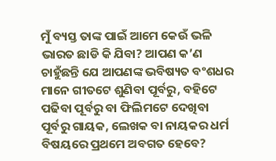ମୁଁ ବ୍ୟସ୍ତ ତାଙ୍କ ପାଇଁ ଆମେ କେଉଁ ଭଳି ଭାରତ ଛାଡି କି ଯିବା? ଆପଣ କ’ଣ ଚାହୁଁଛନ୍ତି ଯେ ଆପଣଙ୍କ ଭବିଷ୍ୟତ ବଂଶଧର ମାନେ ଗୀତଟେ ଶୁଣିବା ପୂର୍ବରୁ, ବହିଟେ ପଢିବା ପୂର୍ବରୁ ବା ଫିଲିମଟେ ଦେଖିବା ପୂର୍ବରୁ ଗାୟକ, ଲେଖକ ବା ନାୟକର ଧର୍ମ ବିଷୟରେ ପ୍ରଥମେ ଅବଗତ ହେବେ?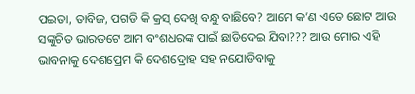ପଇତା, ତାବିଜ, ପଗଡି କି କ୍ରସ୍ ଦେଖି ବନ୍ଧୁ ବାଛିବେ? ଆମେ କ’ଣ ଏତେ ଛୋଟ ଆଉ ସଙ୍କୁଚିତ ଭାରତଟେ ଆମ ବଂଶଧରଙ୍କ ପାଇଁ ଛାଡିଦେଇ ଯିବା??? ଆଉ ମୋର ଏହି ଭାବନାକୁ ଦେଶପ୍ରେମ କି ଦେଶଦ୍ରୋହ ସହ ନଯୋଡିବାକୁ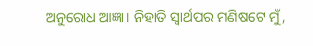ଅନୁରୋଧ ଆଜ୍ଞା। ନିହାତି ସ୍ବାର୍ଥପର ମଣିଷଟେ ମୁଁ,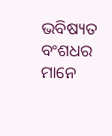ଭବିଷ୍ୟତ ବଂଶଧର ମାନେ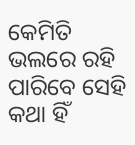କେମିତି ଭଲରେ ରହି ପାରିବେ ସେହି କଥା ହିଁ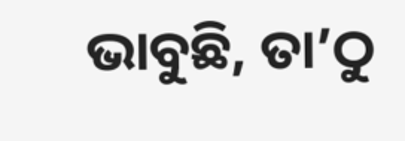ଭାବୁଛି, ତା’ଠୁ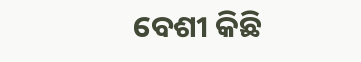ବେଶୀ କିଛି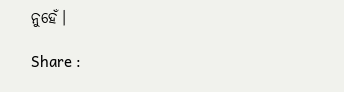ନୁହେଁ।

Share :